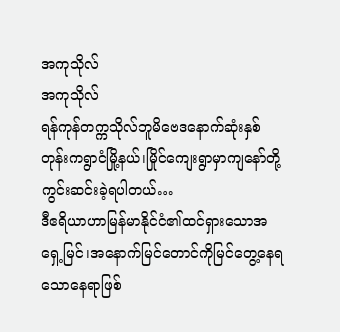အကုသိုလ်
အကုသိုလ်
ရန်ကုန်တက္ကသိုလ်ဘူမိဗေဒနောက်ဆုံးနှစ်တုန်းကရွာငံမြို့နယ်၊မြိုင်ကျေးရွာမှာကျနော်တို့ကွင်းဆင်းခဲ့ရပါတယ်…
ဒီဧရိယာဟာမြန်မာနိုင်ငံ၏ထင်ရှားသောအရှေ့မြင်၊အနောက်မြင်တောင်ကိုမြင်တွေ့နေရသောနေရာဖြစ်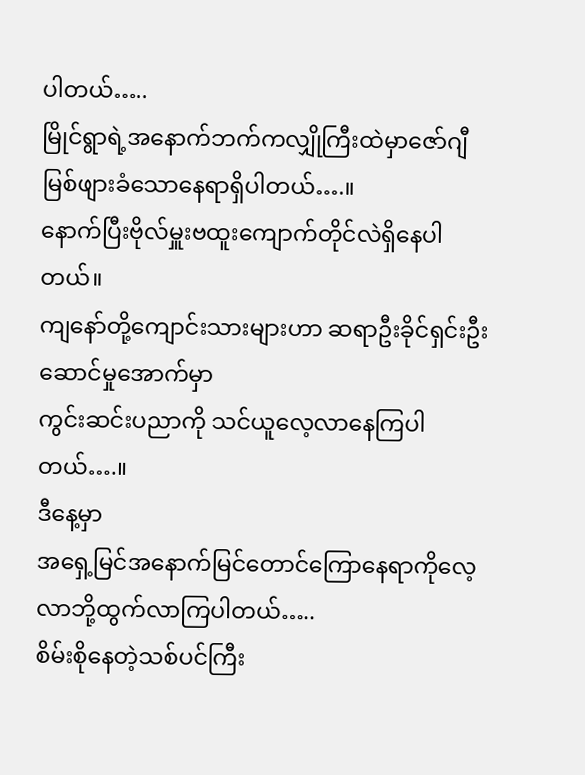ပါတယ်…..
မြိုင်ရွာရဲ့အနောက်ဘက်ကလျှိုကြီးထဲမှာဇော်ဂျီမြစ်ဖျားခံသောနေရာရှိပါတယ်….။
နောက်ပြီးဗိုလ်မှူးဗထူးကျောက်တိုင်လဲရှိနေပါတယ်။
ကျနော်တို့ကျောင်းသားများဟာ ဆရာဦးခိုင်ရှင်းဦးဆောင်မှုအောက်မှာ
ကွင်းဆင်းပညာကို သင်ယူလေ့လာနေကြပါတယ်….။
ဒီနေ့မှာ
အရှေ့မြင်အနောက်မြင်တောင်ကြောနေရာကိုလေ့လာဘို့ထွက်လာကြပါတယ်…..
စိမ်းစိုနေတဲ့သစ်ပင်ကြီး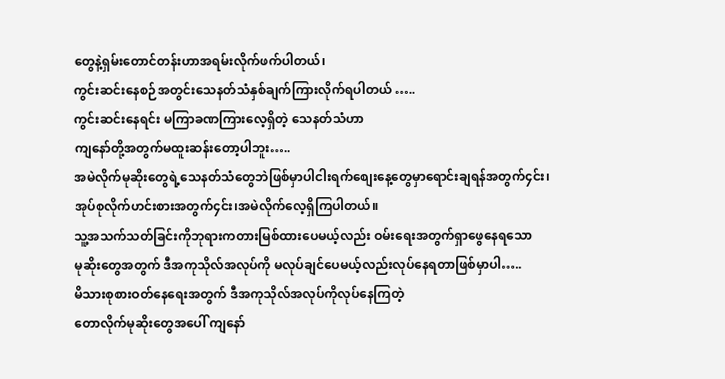တွေနဲ့ရှမ်းတောင်တန်းဟာအရမ်းလိုက်ဖက်ပါတယ်၊
ကွင်းဆင်းနေစဉ်အတွင်းသေနတ်သံနှစ်ချက်ကြားလိုက်ရပါတယ် …..
ကွင်းဆင်းနေရင်း မကြာခဏကြားလေ့ရှိတဲ့ သေနတ်သံဟာ
ကျနော်တို့အတွက်မထူးဆန်းတော့ပါဘူး…..
အမဲလိုက်မုဆိုးတွေရဲ့သေနတ်သံတွေဘဲဖြစ်မှာပါငါးရက်စျေးနေ့တွေမှာရောင်းချရန်အတွက်၄င်း၊
အုပ်စုလိုက်ဟင်းစားအတွက်၄င်း၊အမဲလိုက်လေ့ရှိကြပါတယ်။
သူ့အသက်သတ်ခြင်းကိုဘုရားကတားမြစ်ထားပေမယ့်လည်း ဝမ်းရေးအတွက်ရှာဖွေနေရသော
မုဆိုးတွေအတွက် ဒီအကုသိုလ်အလုပ်ကို မလုပ်ချင်ပေမယ့်လည်းလုပ်နေရတာဖြစ်မှာပါ…..
မိသားစုစားဝတ်နေရေးအတွက် ဒီအကုသိုလ်အလုပ်ကိုလုပ်နေကြတဲ့
တောလိုက်မုဆိုးတွေအပေါ် ကျနော်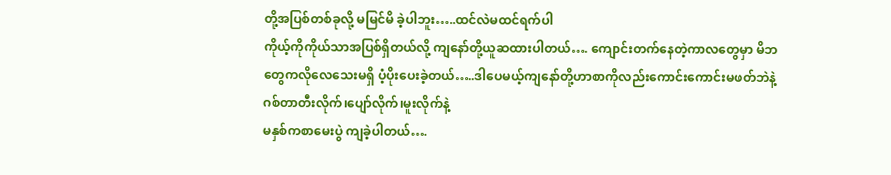တို့အပြစ်တစ်ခုလို့ မမြင်မိ ခဲ့ပါဘူး…..ထင်လဲမထင်ရက်ပါ
ကိုယ့်ကိုကိုယ်သာအပြစ်ရှိတယ်လို့ ကျနော်တို့ယူဆထားပါတယ်…. ကျောင်းတက်နေတဲ့ကာလတွေမှာ မိဘတွေကလိုလေသေးမရှိ ပံ့ပိုးပေးခဲ့တယ်…..ဒါပေမယ့်ကျနော်တို့ဟာစာကိုလည်းကောင်းကောင်းမဖတ်ဘဲနဲ့ ဂစ်တာတီးလိုက်၊ပျော်လိုက်၊မူးလိုက်နဲ့
မနှစ်ကစာမေးပွဲ ကျခဲ့ပါတယ်….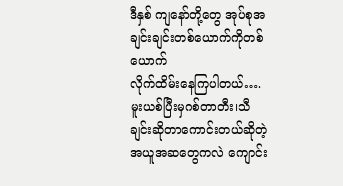ဒီနှစ် ကျနော်တို့တွေ အုပ်စုအချင်းချင်းတစ်ယောက်ကိုတစ်ယောက်
လိုက်ထိမ်းနေကြပါတယ်….
မူးယစ်ပြီးမှဂစ်တာတီး၊သီချင်းဆိုတာကောင်းတယ်ဆိုတဲ့ အယူအဆတွေကလဲ ကျောင်း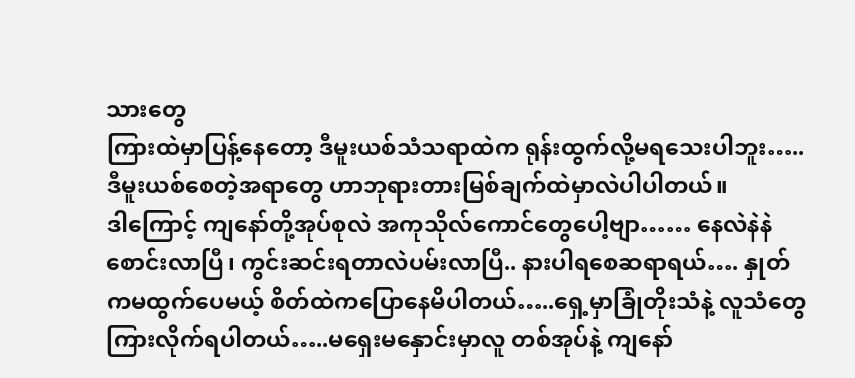သားတွေ
ကြားထဲမှာပြန့်နေတော့ ဒီမူးယစ်သံသရာထဲက ရုန်းထွက်လို့မရသေးပါဘူး…..ဒီမူးယစ်စေတဲ့အရာတွေ ဟာဘုရားတားမြစ်ချက်ထဲမှာလဲပါပါတယ်။
ဒါကြောင့် ကျနော်တို့အုပ်စုလဲ အကုသိုလ်ကောင်တွေပေါ့ဗျာ…… နေလဲနဲနဲစောင်းလာပြီ၊ ကွင်းဆင်းရတာလဲပမ်းလာပြီ.. နားပါရစေဆရာရယ်…. နှုတ်ကမထွက်ပေမယ့် စိတ်ထဲကပြောနေမိပါတယ်…..ရှေ့မှာခြုံတိုးသံနဲ့ လူသံတွေကြားလိုက်ရပါတယ်…..မရှေးမနှောင်းမှာလူ တစ်အုပ်နဲ့ ကျနော်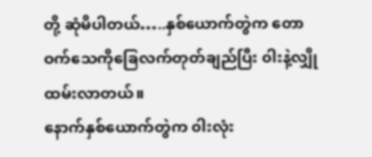တို့ ဆုံမိပါတယ်…..နှစ်ယောက်တွဲက တောဝက်သေကိုခြေလက်တုတ်ချည်ပြီး ၀ါးနဲ့လျှိုထမ်းလာတယ်။
နောက်နှစ်ယောက်တွဲက ၀ါးလုံး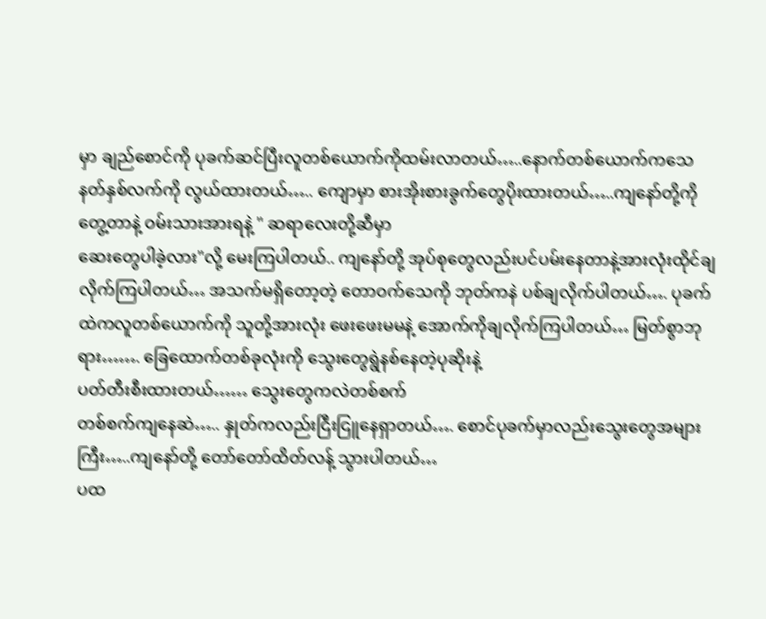မှာ ချည်စောင်ကို ပုခက်ဆင်ပြီးလူတစ်ယောက်ကိုထမ်းလာတယ်…..နောက်တစ်ယောက်ကသေနတ်နှစ်လက်ကို လွယ်ထားတယ်….. ကျောမှာ စားအိုးစားခွက်တွေပိုးထားတယ်…..ကျနော်တို့ကိုတွေ့တာနဲ့ ဝမ်းသားအားရနဲ့ " ဆရာလေးတို့ဆီမှာ
ဆေးတွေပါခဲ့လား"လို့ မေးကြပါတယ်.. ကျနော်တို့ အုပ်စုတွေလည်းပင်ပမ်းနေတာနဲ့အားလုံးထိုင်ချလိုက်ကြပါတယ်… အသက်မရှိတော့တဲ့ တောဝက်သေကို ဘုတ်ကနဲ ပစ်ချလိုက်ပါတယ်…. ပုခက်ထဲကလူတစ်ယောက်ကို သူတို့အားလုံး ဖေးဖေးမမနဲ့ အောက်ကိုချလိုက်ကြပါတယ်… မြတ်စွာဘုရား……. ခြေထောက်တစ်ခုလုံးကို သွေးတွေရွဲနစ်နေတဲ့ပုဆိုးနဲ့
ပတ်တီးစီးထားတယ်…… သွေးတွေကလဲတစ်စက်
တစ်စက်ကျနေဆဲ….. နှုတ်ကလည်းငြီးငြူနေရှာတယ်…. စောင်ပုခက်မှာလည်းသွေးတွေအများကြီး…..ကျနော်တို့ တော်တော်ထိတ်လန့် သွားပါတယ်…
ပထ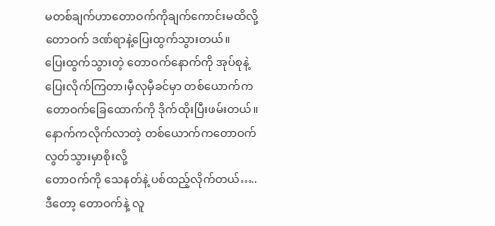မတစ်ချက်ဟာတောဝက်ကိုချက်ကောင်းမထိလို့တောဝက် ဒဏ်ရာနဲ့ပြေးထွက်သွားတယ်။
ပြေးထွက်သွားတဲ့ တောဝက်နောက်ကို အုပ်စုနဲ့ ပြေးလိုက်ကြတာ၊မှီလုမှီခင်မှာ တစ်ယောက်က တောဝက်ခြေထောက်ကို ဒိုက်ထိုးပြီးဖမ်းတယ်။
နောက်ကလိုက်လာတဲ့ တစ်ယောက်ကတောဝက်လွတ်သွားမှာစိုးလို့
တောဝက်ကို သေနတ်နဲ့ ပစ်ထည့်လိုက်တယ်…..
ဒီတော့ တောဝက်နဲ့ လူ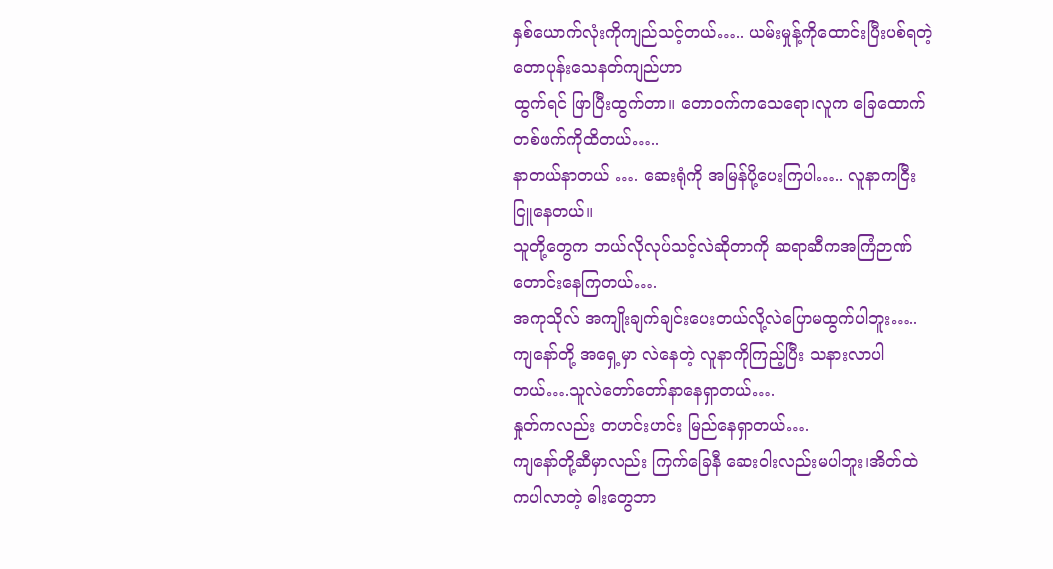နှစ်ယောက်လုံးကိုကျည်သင့်တယ်….. ယမ်းမှုန့်ကိုထောင်းပြီးပစ်ရတဲ့တောပုန်းသေနတ်ကျည်ဟာ
ထွက်ရင် ဖြာပြီးထွက်တာ။ တောဝက်ကသေရော၊လူက ခြေထောက်တစ်ဖက်ကိုထိတယ်…..
နာတယ်နာတယ် …. ဆေးရုံကို အမြန်ပို့ပေးကြပါ….. လူနာကငြီးငြူနေတယ်။
သူတို့တွေက ဘယ်လိုလုပ်သင့်လဲဆိုတာကို ဆရာဆီကအကြံဉာဏ်တောင်းနေကြတယ်….
အကုသိုလ် အကျိုးချက်ချင်းပေးတယ်လို့လဲပြောမထွက်ပါဘူး…..
ကျနော်တို့ အရှေ့မှာ လဲနေတဲ့ လူနာကိုကြည့်ပြီး သနားလာပါတယ်….သူလဲတော်တော်နာနေရှာတယ်….
နှုတ်ကလည်း တဟင်းဟင်း မြည်နေရှာတယ်….
ကျနော်တို့ဆီမှာလည်း ကြက်ခြေနီ ဆေးဝါးလည်းမပါဘူး၊အိတ်ထဲကပါလာတဲ့ ဓါးတွေဘာ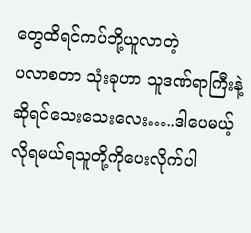တွေထိရင်ကပ်ဘို့ယူလာတဲ့
ပလာစတာ သုံးခုဟာ သူဒဏ်ရာကြီးနဲ့ဆိုရင်သေးသေးလေး…..ဒါပေမယ့်လိုရမယ်ရသူတို့ကိုပေးလိုက်ပါ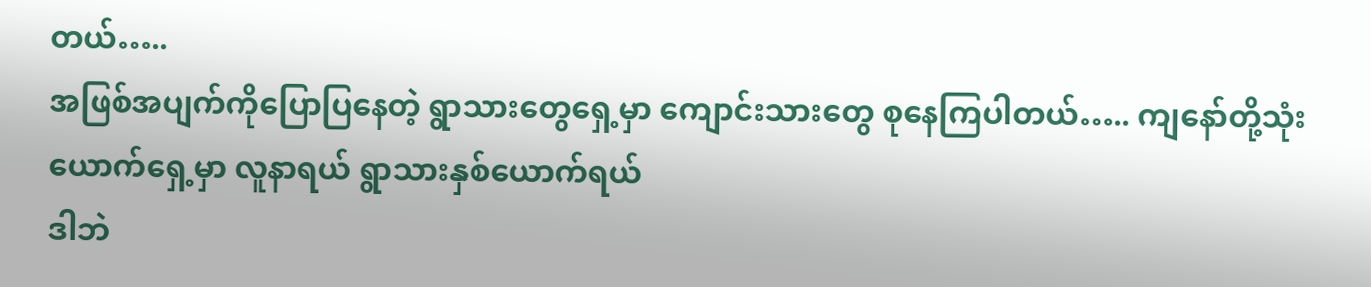တယ်…..
အဖြစ်အပျက်ကိုပြောပြနေတဲ့ ရွာသားတွေရှေ့မှာ ကျောင်းသားတွေ စုနေကြပါတယ်….. ကျနော်တို့သုံးယောက်ရှေ့မှာ လူနာရယ် ရွာသားနှစ်ယောက်ရယ်
ဒါဘဲ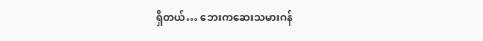ရှိတယ်… ဘေးကဆေးသမားဂန်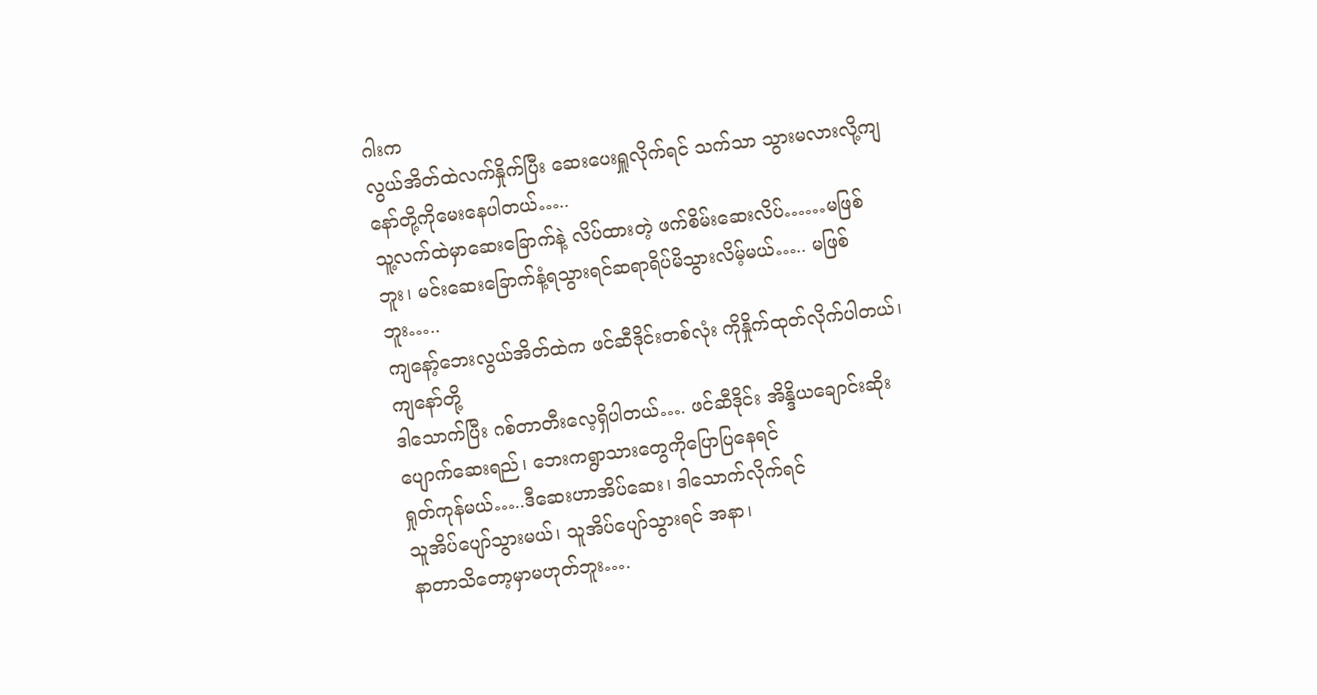ဂါးက
လွယ်အိတ်ထဲလက်နှိုက်ပြီး ဆေးပေးရှူလိုက်ရင် သက်သာ သွားမလားလို့ကျနော်တို့ကိုမေးနေပါတယ်…..
သူ့လက်ထဲမှာဆေးခြောက်နဲ့ လိပ်ထားတဲ့ ဖက်စိမ်းဆေးလိပ်……မဖြစ်ဘူး၊ မင်းဆေးခြောက်နံ့ရသွားရင်ဆရာရိပ်မိသွားလိမ့်မယ်….. မဖြစ်ဘူး…..
ကျနော့်ဘေးလွယ်အိတ်ထဲက ဖင်ဆီဒိုင်းတစ်လုံး ကိုနှိုက်ထုတ်လိုက်ပါတယ်၊ကျနော်တို့
ဒါသောက်ပြီး ဂစ်တာတီးလေ့ရှိပါတယ်…. ဖင်ဆီဒိုင်း အိန္ဒိယချောင်းဆိုးပျောက်ဆေးရည်၊ ဘေးကရွာသားတွေကိုပြောပြနေရင်
ရှုတ်ကုန်မယ်…..ဒီဆေးဟာအိပ်ဆေး၊ ဒါသောက်လိုက်ရင်
သူအိပ်ပျော်သွားမယ်၊ သူအိပ်ပျော်သွားရင် အနာ၊
နာတာသိတော့မှာမဟုတ်ဘူး….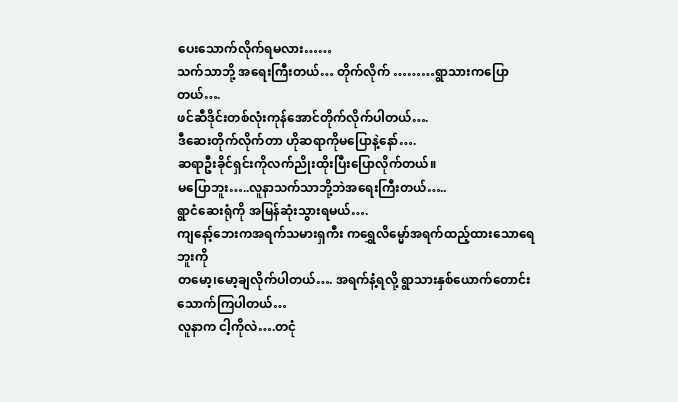ပေးသောက်လိုက်ရမလား……
သက်သာဘို့ အရေးကြီးတယ်… တိုက်လိုက် ………ရွာသားကပြောတယ်….
ဖင်ဆီဒိုင်းတစ်လုံးကုန်အောင်တိုက်လိုက်ပါတယ်….
ဒီဆေးတိုက်လိုက်တာ ဟိုဆရာကိုမပြောနဲ့နော်….
ဆရာဦးခိုင်ရှင်းကိုလက်ညိုးထိုးပြီးပြောလိုက်တယ်။
မပြောဘူး…..လူနာသက်သာဘို့ဘဲအရေးကြီးတယ်…..
ရွာငံဆေးရုံကို အမြန်ဆုံးသွားရမယ်….
ကျနော့်ဘေးကအရက်သမားရှကီး ကရွှေလိမ္မော်အရက်ထည့်ထားသောရေဘူးကို
တမော့၊မော့ချလိုက်ပါတယ်…. အရက်နံ့ရလို့ ရွာသားနှစ်ယောက်တောင်းသောက်ကြပါတယ်…
လူနာက ငါ့ကိုလဲ….တငုံ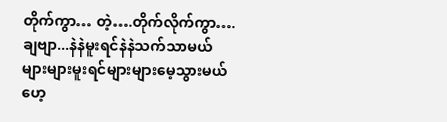တိုက်ကွာ… တဲ့….တိုက်လိုက်ကွာ….
ချဗျာ...နဲနဲမူးရင်နဲနဲသက်သာမယ်
များများမူးရင်များများမေ့သွားမယ်
ဟေ့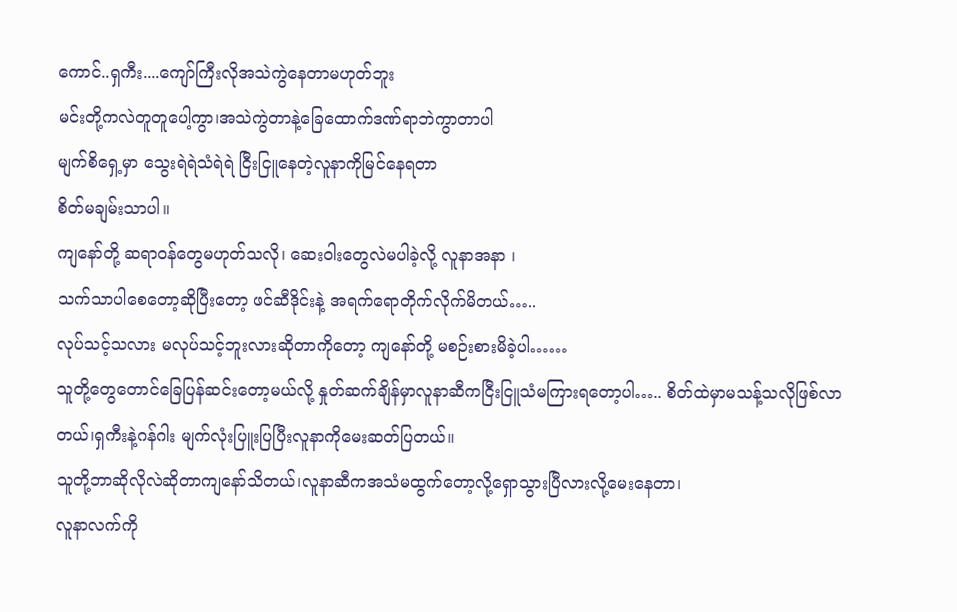ကောင်..ရှကီး....ကျော်ကြီးလိုအသဲကွဲနေတာမဟုတ်ဘူး
မင်းတို့ကလဲတူတူပေါ့ကွာ၊အသဲကွဲတာနဲ့ခြေထောက်ဒဏ်ရာဘဲကွာတာပါ
မျက်စိရှေ့မှာ သွေးရဲရဲသံရဲရဲ ငြီးငြူနေတဲ့လူနာကိုမြင်နေရတာ
စိတ်မချမ်းသာပါ။
ကျနော်တို့ ဆရာဝန်တွေမဟုတ်သလို၊ ဆေးဝါးတွေလဲမပါခဲ့လို့ လူနာအနာ ၊
သက်သာပါစေတော့ဆိုပြီးတော့ ဖင်ဆီဒိုင်းနဲ့ အရက်ရောတိုက်လိုက်မိတယ်…..
လုပ်သင့်သလား မလုပ်သင့်ဘူးလားဆိုတာကိုတော့ ကျနော်တို့ မစဉ်းစားမိခဲ့ပါ……
သူတို့တွေတောင်ခြေပြန်ဆင်းတော့မယ်လို့ နှုတ်ဆက်ချိန်မှာလူနာဆီကငြီးငြူသံမကြားရတော့ပါ….. စိတ်ထဲမှာမသန့်သလိုဖြစ်လာတယ်၊ရှကီးနဲ့ဂန်ဂါး မျက်လုံးပြူးပြပြီးလူနာကိုမေးဆတ်ပြတယ်။
သူတို့ဘာဆိုလိုလဲဆိုတာကျနော်သိတယ်၊လူနာဆီကအသံမထွက်တော့လို့ရှောသွားပြီလားလို့မေးနေတာ၊
လူနာလက်ကို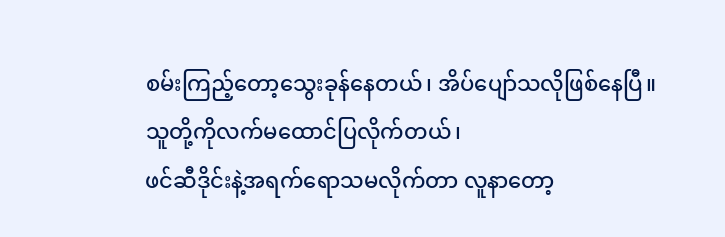စမ်းကြည့်တော့သွေးခုန်နေတယ်၊ အိပ်ပျော်သလိုဖြစ်နေပြီ။
သူတို့ကိုလက်မထောင်ပြလိုက်တယ်၊
ဖင်ဆီဒိုင်းနဲ့အရက်ရောသမလိုက်တာ လူနာတော့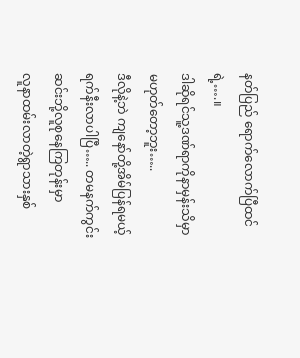နတ်ပြည် ရောက်လောက်ပြီထင်ရဲ့….။
ဒါဆိုရင်သူ့ဒဏ်ရာကိုနာမှန်းသိမှာ
မဟုတ်တော့ဘူး…..
ဒီလိုနဲ့ဘဲ ကျနော်တို့အိမ်ပြန်ရမယ့်ရက်နီးလာပါပြီ….. တမနက်ကွင်းဆင်းဘို့လူစုနေကြတုန်းမှာ
လူနာထမ်းလာတဲ့ရွာသားနှစ်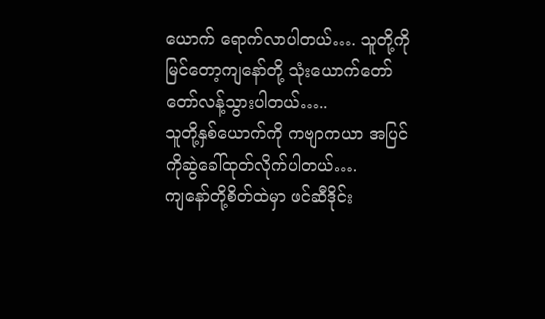ယောက် ရောက်လာပါတယ်…. သူတို့ကို မြင်တော့ကျနော်တို့ သုံးယောက်တော်တော်လန့်သွားပါတယ်…..
သူတို့နှစ်ယောက်ကို ကဗျာကယာ အပြင်ကိုဆွဲခေါ်ထုတ်လိုက်ပါတယ်….
ကျနော်တို့စိတ်ထဲမှာ ဖင်ဆီဒိုင်း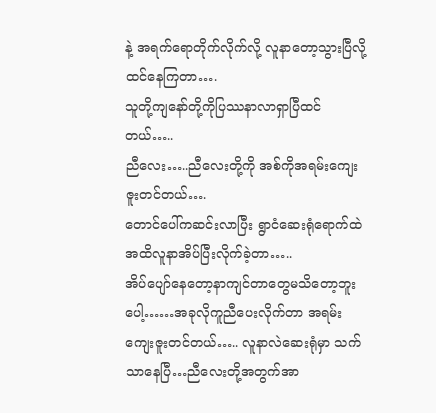နဲ့ အရက်ရောတိုက်လိုက်လို့ လူနာတော့သွားပြီလို့ထင်နေကြတာ….
သူတို့ကျနော်တို့ကိုပြဿနာလာရှာပြီထင်တယ်…..
ညီလေး…..ညီလေးတို့ကို အစ်ကိုအရမ်းကျေးဇူးတင်တယ်….
တောင်ပေါ်ကဆင်းလာပြီး ရွာငံဆေးရုံရောက်ထဲအထိလူနာအိပ်ပြီးလိုက်ခဲ့တာ…..
အိပ်ပျော်နေတော့နာကျင်တာတွေမသိတော့ဘူးပေါ့……အခုလိုကူညီပေးလိုက်တာ အရမ်းကျေးဇူးတင်တယ်….. လူနာလဲဆေးရုံမှာ သက်သာနေပြီ…ညီလေးတို့အတွက်အာ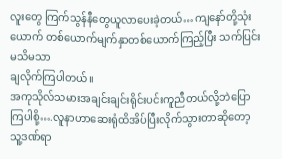လူးတွေ ကြက်သွန်နီတွေယူလာပေးခဲ့တယ်… ကျနော်တို့သုံးယောက် တစ်ယောက်မျက်နှာတစ်ယောက်ကြည့်ပြီး သက်ပြင်းမသိမသာ
ချလိုက်ကြပါတယ်။
အကုသိုလ်သမားအချင်းချင်းရိုင်းပင်းကူညီတယ်လို့ဘဲပြောကြပါစို့….လူနာဟာဆေးရုံထိအိပ်ပြီးလိုက်သွားတာဆိုတော့ သူ့ဒဏ်ရာ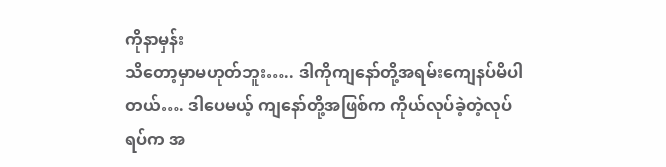ကိုနာမှန်း
သိတော့မှာမဟုတ်ဘူး….. ဒါကိုကျနော်တို့အရမ်းကျေနပ်မိပါတယ်…. ဒါပေမယ့် ကျနော်တို့အဖြစ်က ကိုယ်လုပ်ခဲ့တဲ့လုပ်ရပ်က အ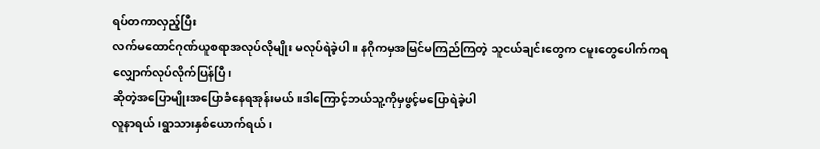ရပ်တကာလှည့်ပြီး
လက်မထောင်ဂုဏ်ယူစရာအလုပ်လိုမျိုး မလုပ်ရဲခဲ့ပါ။ နဂိုကမှအမြင်မကြည်ကြတဲ့ သူငယ်ချင်းတွေက ငမူးတွေပေါက်ကရလျှောက်လုပ်လိုက်ပြန်ပြီ၊
ဆိုတဲ့အပြောမျိုးအပြောခံနေရအုန်းမယ်။ဒါကြောင့်ဘယ်သူ့ကိုမှဖွင့်မပြောရဲခဲ့ပါ
လူနာရယ်၊ရွာသားနှစ်ယောက်ရယ်၊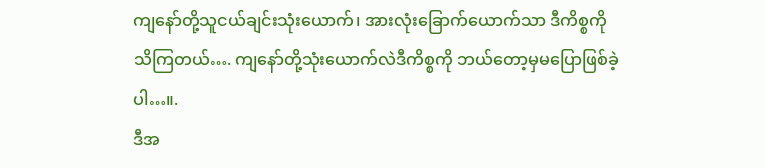ကျနော်တို့သူငယ်ချင်းသုံးယောက်၊ အားလုံးခြောက်ယောက်သာ ဒီကိစ္စကိုသိကြတယ်…. ကျနော်တို့သုံးယောက်လဲဒီကိစ္စကို ဘယ်တော့မှမပြောဖြစ်ခဲ့ပါ…။.
ဒီအ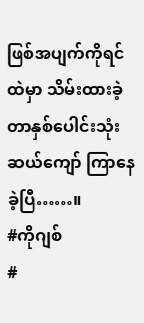ဖြစ်အပျက်ကိုရင်ထဲမှာ သိမ်းထားခဲ့တာနှစ်ပေါင်းသုံးဆယ်ကျော် ကြာနေခဲ့ပြီ……။
#ကိုဂျစ်
#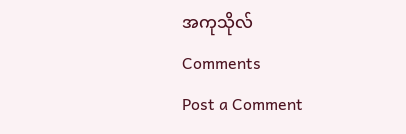အကုသိုလ်
Comments
Post a Comment